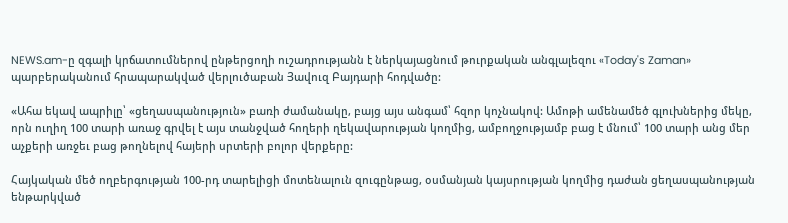NEWS.am-ը զգալի կրճատումներով ընթերցողի ուշադրությանն է ներկայացնում թուրքական անգլալեզու «Today's Zaman» պարբերականում հրապարակված վերլուծաբան Յավուզ Բայդարի հոդվածը:

«Ահա եկավ ապրիլը՝ «ցեղասպանություն» բառի ժամանակը, բայց այս անգամ՝ հզոր կոչնակով: Ամոթի ամենամեծ գլուխներից մեկը, որն ուղիղ 100 տարի առաջ գրվել է այս տանջված հողերի ղեկավարության կողմից, ամբողջությամբ բաց է մնում՝ 100 տարի անց մեր աչքերի առջեւ բաց թողնելով հայերի սրտերի բոլոր վերքերը:

Հայկական մեծ ողբերգության 100-րդ տարելիցի մոտենալուն զուգընթաց, օսմանյան կայսրության կողմից դաժան ցեղասպանության ենթարկված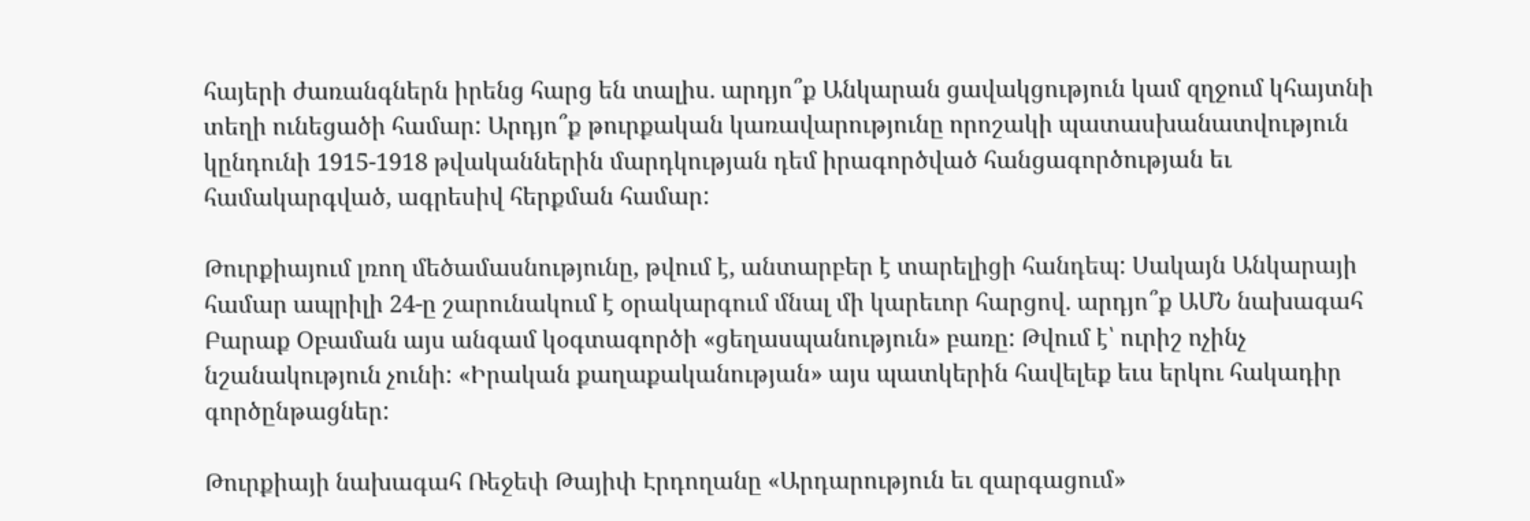հայերի ժառանգներն իրենց հարց են տալիս. արդյո՞ք Անկարան ցավակցություն կամ զղջում կհայտնի տեղի ունեցածի համար: Արդյո՞ք թուրքական կառավարությունը որոշակի պատասխանատվություն կընդունի 1915-1918 թվականներին մարդկության դեմ իրագործված հանցագործության եւ համակարգված, ագրեսիվ հերքման համար:

Թուրքիայում լռող մեծամասնությունը, թվում է, անտարբեր է տարելիցի հանդեպ: Սակայն Անկարայի համար ապրիլի 24-ը շարունակում է օրակարգում մնալ մի կարեւոր հարցով. արդյո՞ք ԱՄՆ նախագահ Բարաք Օբաման այս անգամ կօգտագործի «ցեղասպանություն» բառը: Թվում է՝ ուրիշ ոչինչ նշանակություն չունի: «Իրական քաղաքականության» այս պատկերին հավելեք եւս երկու հակադիր գործընթացներ:

Թուրքիայի նախագահ Ռեջեփ Թայիփ Էրդողանը «Արդարություն եւ զարգացում»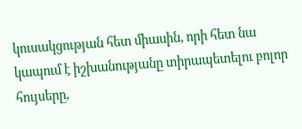կուսակցության հետ միասին, որի հետ նա կապում է իշխանությանը տիրապետելու բոլոր հույսերը,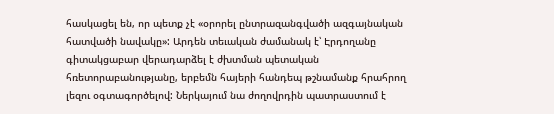հասկացել են, որ պետք չէ «օրորել ընտրազանգվածի ազգայնական հատվածի նավակը»: Արդեն տեւական ժամանակ է՝ Էրդողանը գիտակցաբար վերադարձել է ժխտման պետական հռետորաբանությանը, երբեմն հայերի հանդեպ թշնամանք հրահրող լեզու օգտագործելով: Ներկայում նա ժողովրդին պատրաստում է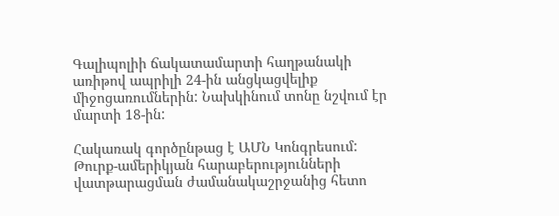Գալիպոլիի ճակատամարտի հաղթանակի առիթով ապրիլի 24-ին անցկացվելիք միջոցառումներին: Նախկինում տոնը նշվում էր մարտի 18-ին:

Հակառակ գործընթաց է ԱՄՆ Կոնգրեսում: Թուրք-ամերիկյան հարաբերությունների վատթարացման ժամանակաշրջանից հետո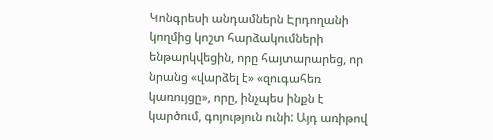Կոնգրեսի անդամներն Էրդողանի կողմից կոշտ հարձակումների ենթարկվեցին, որը հայտարարեց, որ նրանց «վարձել է» «զուգահեռ կառույցը», որը, ինչպես ինքն է կարծում, գոյություն ունի: Այդ առիթով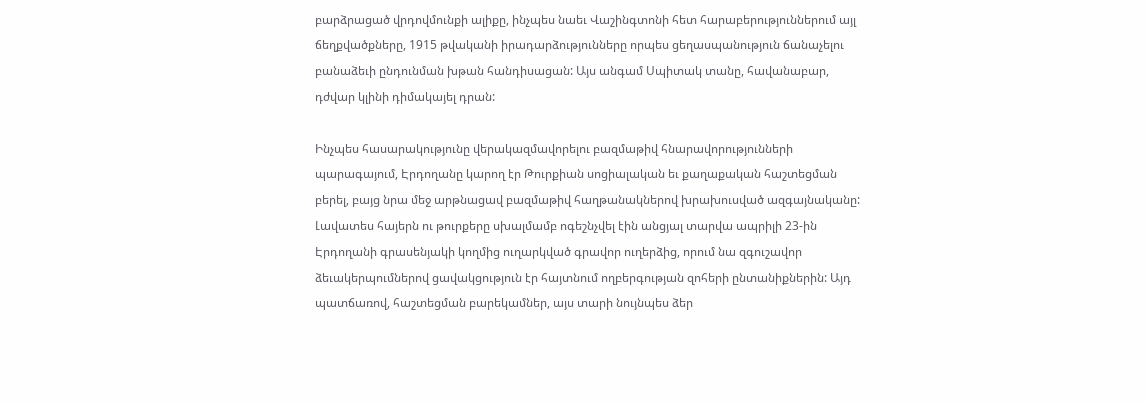բարձրացած վրդովմունքի ալիքը, ինչպես նաեւ Վաշինգտոնի հետ հարաբերություններում այլ ճեղքվածքները, 1915 թվականի իրադարձությունները որպես ցեղասպանություն ճանաչելու բանաձեւի ընդունման խթան հանդիսացան: Այս անգամ Սպիտակ տանը, հավանաբար, դժվար կլինի դիմակայել դրան:

Ինչպես հասարակությունը վերակազմավորելու բազմաթիվ հնարավորությունների պարագայում, Էրդողանը կարող էր Թուրքիան սոցիալական եւ քաղաքական հաշտեցման բերել, բայց նրա մեջ արթնացավ բազմաթիվ հաղթանակներով խրախուսված ազգայնականը: Լավատես հայերն ու թուրքերը սխալմամբ ոգեշնչվել էին անցյալ տարվա ապրիլի 23-ին Էրդողանի գրասենյակի կողմից ուղարկված գրավոր ուղերձից, որում նա զգուշավոր ձեւակերպումներով ցավակցություն էր հայտնում ողբերգության զոհերի ընտանիքներին: Այդ պատճառով, հաշտեցման բարեկամներ, այս տարի նույնպես ձեր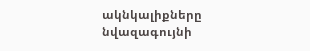ակնկալիքները նվազագույնի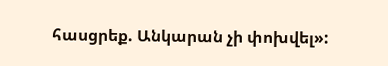հասցրեք. Անկարան չի փոխվել»: